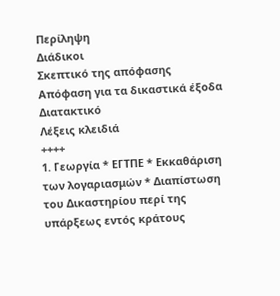Περίληψη
Διάδικοι
Σκεπτικό της απόφασης
Απόφαση για τα δικαστικά έξοδα
Διατακτικό
Λέξεις κλειδιά
++++
1. Γεωργία * ΕΓΤΠΕ * Εκκαθάριση των λογαριασμών * Διαπίστωση του Δικαστηρίου περί της υπάρξεως εντός κράτους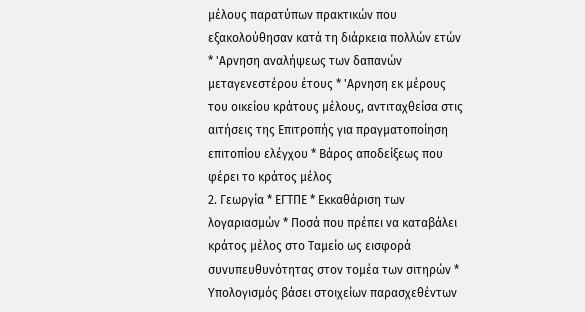μέλους παρατύπων πρακτικών που εξακολούθησαν κατά τη διάρκεια πολλών ετών * 'Αρνηση αναλήψεως των δαπανών μεταγενεστέρου έτους * 'Αρνηση εκ μέρους του οικείου κράτους μέλους, αντιταχθείσα στις αιτήσεις της Επιτροπής για πραγματοποίηση επιτοπίου ελέγχου * Βάρος αποδείξεως που φέρει το κράτος μέλος
2. Γεωργία * ΕΓΤΠΕ * Εκκαθάριση των λογαριασμών * Ποσά που πρέπει να καταβάλει κράτος μέλος στο Ταμείο ως εισφορά συνυπευθυνότητας στον τομέα των σιτηρών * Υπολογισμός βάσει στοιχείων παρασχεθέντων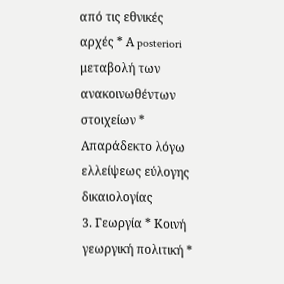από τις εθνικές αρχές * Α posteriori μεταβολή των ανακοινωθέντων στοιχείων * Απαράδεκτο λόγω ελλείψεως εύλογης δικαιολογίας
3. Γεωργία * Κοινή γεωργική πολιτική *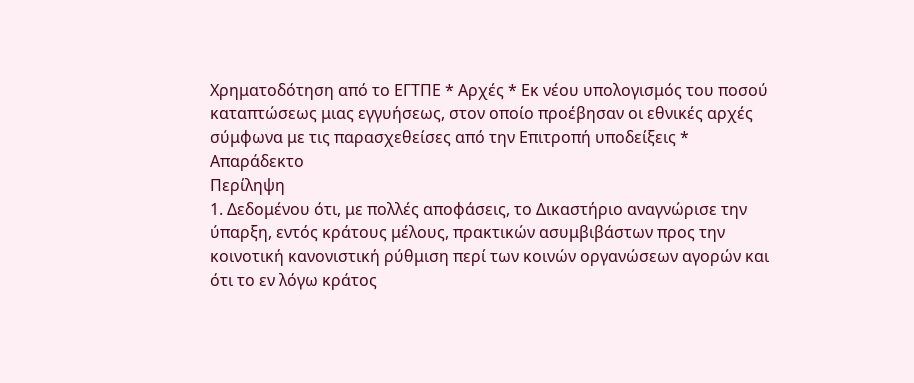Χρηματοδότηση από το ΕΓΤΠΕ * Αρχές * Εκ νέου υπολογισμός του ποσού καταπτώσεως μιας εγγυήσεως, στον οποίο προέβησαν οι εθνικές αρχές σύμφωνα με τις παρασχεθείσες από την Επιτροπή υποδείξεις * Απαράδεκτο
Περίληψη
1. Δεδομένου ότι, με πολλές αποφάσεις, το Δικαστήριο αναγνώρισε την ύπαρξη, εντός κράτους μέλους, πρακτικών ασυμβιβάστων προς την κοινοτική κανονιστική ρύθμιση περί των κοινών οργανώσεων αγορών και ότι το εν λόγω κράτος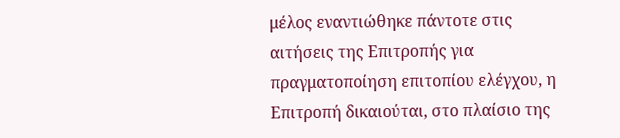μέλος εναντιώθηκε πάντοτε στις αιτήσεις της Επιτροπής για πραγματοποίηση επιτοπίου ελέγχου, η Επιτροπή δικαιούται, στο πλαίσιο της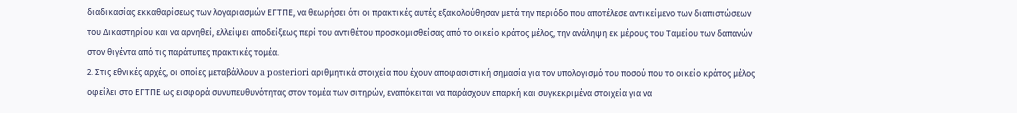διαδικασίας εκκαθαρίσεως των λογαριασμών ΕΓΤΠΕ, να θεωρήσει ότι οι πρακτικές αυτές εξακολούθησαν μετά την περιόδο που αποτέλεσε αντικείμενο των διαπιστώσεων του Δικαστηρίου και να αρνηθεί, ελλείψει αποδείξεως περί του αντιθέτου προσκομισθείσας από το οικείο κράτος μέλος, την ανάληψη εκ μέρους του Ταμείου των δαπανών στον θιγέντα από τις παράτυπες πρακτικές τομέα.
2. Στις εθνικές αρχές, οι οποίες μεταβάλλουν a posteriori αριθμητικά στοιχεία που έχουν αποφασιστική σημασία για τον υπολογισμό του ποσού που το οικείο κράτος μέλος οφείλει στο ΕΓΤΠΕ ως εισφορά συνυπευθυνότητας στον τομέα των σιτηρών, εναπόκειται να παράσχουν επαρκή και συγκεκριμένα στοιχεία για να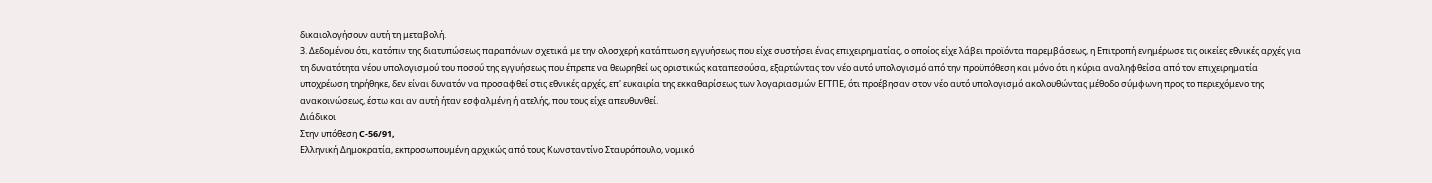δικαιολογήσουν αυτή τη μεταβολή.
3. Δεδομένου ότι, κατόπιν της διατυπώσεως παραπόνων σχετικά με την ολοσχερή κατάπτωση εγγυήσεως που είχε συστήσει ένας επιχειρηματίας, ο οποίος είχε λάβει προϊόντα παρεμβάσεως, η Επιτροπή ενημέρωσε τις οικείες εθνικές αρχές για τη δυνατότητα νέου υπολογισμού του ποσού της εγγυήσεως που έπρεπε να θεωρηθεί ως οριστικώς καταπεσούσα, εξαρτώντας τον νέο αυτό υπολογισμό από την προϋπόθεση και μόνο ότι η κύρια αναληφθείσα από τον επιχειρηματία υποχρέωση τηρήθηκε, δεν είναι δυνατόν να προσαφθεί στις εθνικές αρχές, επ' ευκαιρία της εκκαθαρίσεως των λογαριασμών ΕΓΤΠΕ, ότι προέβησαν στον νέο αυτό υπολογισμό ακολουθώντας μέθοδο σύμφωνη προς το περιεχόμενο της ανακοινώσεως, έστω και αν αυτή ήταν εσφαλμένη ή ατελής, που τους είχε απευθυνθεί.
Διάδικοι
Στην υπόθεση C-56/91,
Ελληνική Δημοκρατία, εκπροσωπουμένη αρχικώς από τους Κωνσταντίνο Σταυρόπουλο, νομικό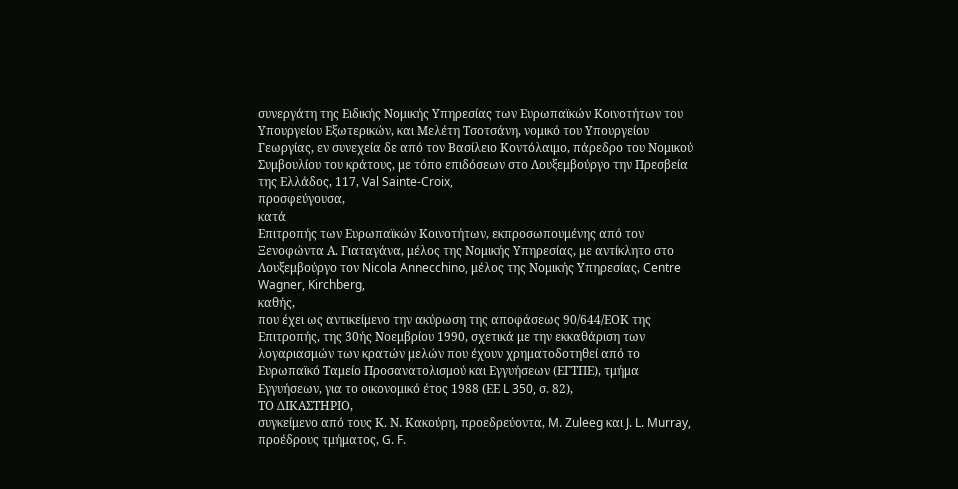συνεργάτη της Ειδικής Νομικής Υπηρεσίας των Ευρωπαϊκών Κοινοτήτων του Υπουργείου Εξωτερικών, και Μελέτη Τσοτσάνη, νομικό του Υπουργείου Γεωργίας, εν συνεχεία δε από τον Βασίλειο Κοντόλαιμο, πάρεδρο του Νομικού Συμβουλίου του κράτους, με τόπο επιδόσεων στο Λουξεμβούργο την Πρεσβεία της Ελλάδος, 117, Val Sainte-Croix,
προσφεύγουσα,
κατά
Επιτροπής των Ευρωπαϊκών Κοινοτήτων, εκπροσωπουμένης από τον Ξενοφώντα Α. Γιαταγάνα, μέλος της Νομικής Υπηρεσίας, με αντίκλητο στο Λουξεμβούργο τον Nicola Annecchino, μέλος της Νομικής Υπηρεσίας, Centre Wagner, Kirchberg,
καθής,
που έχει ως αντικείμενο την ακύρωση της αποφάσεως 90/644/ΕΟΚ της Επιτροπής, της 30ής Νοεμβρίου 1990, σχετικά με την εκκαθάριση των λογαριασμών των κρατών μελών που έχουν χρηματοδοτηθεί από το Ευρωπαϊκό Ταμείο Προσανατολισμού και Εγγυήσεων (ΕΓΤΠΕ), τμήμα Εγγυήσεων, για το οικονομικό έτος 1988 (ΕΕ L 350, σ. 82),
ΤΟ ΔΙΚΑΣΤΗΡΙΟ,
συγκείμενο από τους Κ. Ν. Κακούρη, προεδρεύοντα, M. Zuleeg και J. L. Murray, προέδρους τμήματος, G. F.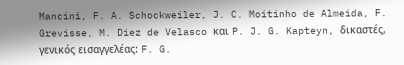Mancini, F. A. Schockweiler, J. C. Moitinho de Almeida, F. Grevisse, M. Diez de Velasco και P. J. G. Kapteyn, δικαστές,
γενικός εισαγγελέας: F. G.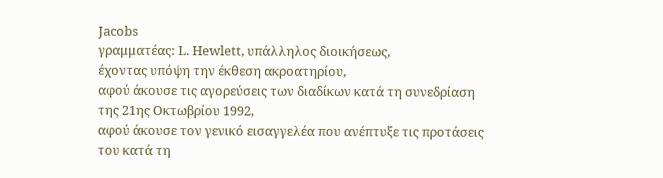Jacobs
γραμματέας: L. Hewlett, υπάλληλος διοικήσεως,
έχοντας υπόψη την έκθεση ακροατηρίου,
αφού άκουσε τις αγορεύσεις των διαδίκων κατά τη συνεδρίαση της 21ης Οκτωβρίου 1992,
αφού άκουσε τον γενικό εισαγγελέα που ανέπτυξε τις προτάσεις του κατά τη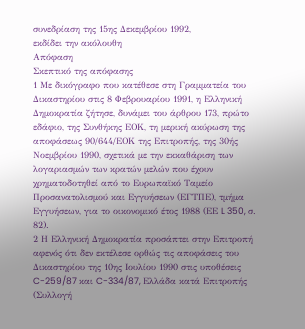συνεδρίαση της 15ης Δεκεμβρίου 1992,
εκδίδει την ακόλουθη
Απόφαση
Σκεπτικό της απόφασης
1 Με δικόγραφο που κατέθεσε στη Γραμματεία του Δικαστηρίου στις 8 Φεβρουαρίου 1991, η Ελληνική Δημοκρατία ζήτησε, δυνάμει του άρθρου 173, πρώτο εδάφιο, της Συνθήκης ΕΟΚ, τη μερική ακύρωση της αποφάσεως 90/644/ΕΟΚ της Επιτροπής, της 30ής Νοεμβρίου 1990, σχετικά με την εκκαθάριση των λογαριασμών των κρατών μελών που έχουν χρηματοδοτηθεί από το Ευρωπαϊκό Ταμείο Προσανατολισμού και Εγγυήσεων (ΕΓΤΠΕ), τμήμα Εγγυήσεων, για το οικονομικό έτος 1988 (ΕΕ L 350, σ. 82).
2 Η Ελληνική Δημοκρατία προσάπτει στην Επιτροπή αφενός ότι δεν εκτέλεσε ορθώς τις αποφάσεις του Δικαστηρίου της 10ης Ιουλίου 1990 στις υποθέσεις C-259/87 και C-334/87, Ελλάδα κατά Επιτροπής (Συλλογή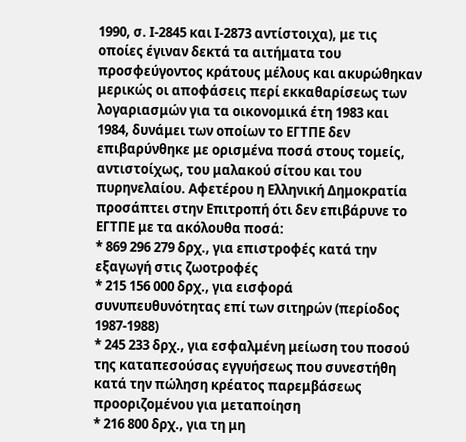1990, σ. Ι-2845 και Ι-2873 αντίστοιχα), με τις οποίες έγιναν δεκτά τα αιτήματα του προσφεύγοντος κράτους μέλους και ακυρώθηκαν μερικώς οι αποφάσεις περί εκκαθαρίσεως των λογαριασμών για τα οικονομικά έτη 1983 και 1984, δυνάμει των οποίων το ΕΓΤΠΕ δεν επιβαρύνθηκε με ορισμένα ποσά στους τομείς, αντιστοίχως, του μαλακού σίτου και του πυρηνελαίου. Αφετέρου η Ελληνική Δημοκρατία προσάπτει στην Επιτροπή ότι δεν επιβάρυνε το ΕΓΤΠΕ με τα ακόλουθα ποσά:
* 869 296 279 δρχ., για επιστροφές κατά την εξαγωγή στις ζωοτροφές
* 215 156 000 δρχ., για εισφορά συνυπευθυνότητας επί των σιτηρών (περίοδος 1987-1988)
* 245 233 δρχ., για εσφαλμένη μείωση του ποσού της καταπεσούσας εγγυήσεως που συνεστήθη κατά την πώληση κρέατος παρεμβάσεως προοριζομένου για μεταποίηση
* 216 800 δρχ., για τη μη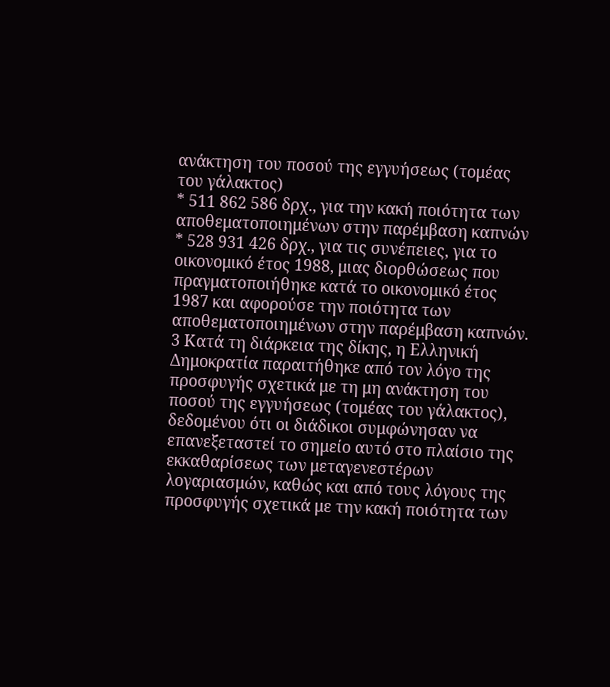ανάκτηση του ποσού της εγγυήσεως (τομέας του γάλακτος)
* 511 862 586 δρχ., για την κακή ποιότητα των αποθεματοποιημένων στην παρέμβαση καπνών
* 528 931 426 δρχ., για τις συνέπειες, για το οικονομικό έτος 1988, μιας διορθώσεως που πραγματοποιήθηκε κατά το οικονομικό έτος 1987 και αφορούσε την ποιότητα των αποθεματοποιημένων στην παρέμβαση καπνών.
3 Κατά τη διάρκεια της δίκης, η Ελληνική Δημοκρατία παραιτήθηκε από τον λόγο της προσφυγής σχετικά με τη μη ανάκτηση του ποσού της εγγυήσεως (τομέας του γάλακτος), δεδομένου ότι οι διάδικοι συμφώνησαν να επανεξεταστεί το σημείο αυτό στο πλαίσιο της εκκαθαρίσεως των μεταγενεστέρων λογαριασμών, καθώς και από τους λόγους της προσφυγής σχετικά με την κακή ποιότητα των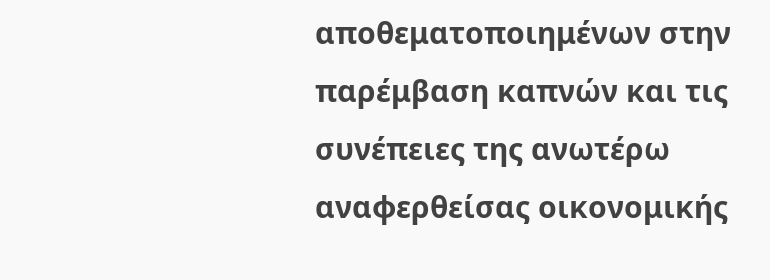αποθεματοποιημένων στην παρέμβαση καπνών και τις συνέπειες της ανωτέρω αναφερθείσας οικονομικής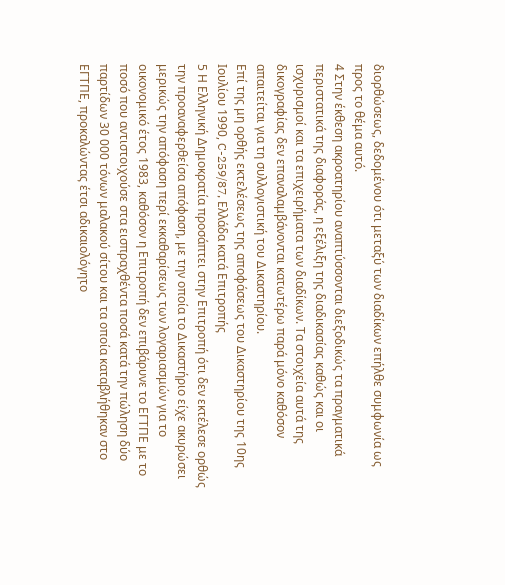διορθώσεως, δεδομένου ότι μεταξύ των διαδίκων επήλθε συμφωνία ως προς το θέμα αυτό.
4 Στην έκθεση ακροατηρίου αναπτύσσονται διεξοδικώς τα πραγματικά περιστατικά της διαφοράς, η εξέλιξη της διαδικασίας καθώς και οι ισχυρισμοί και τα επιχειρήματα των διαδίκων. Τα στοιχεία αυτά της δικογραφίας δεν επαναλαμβάνονται κατωτέρω παρά μόνο καθόσον απαιτείται για τη συλλογιστική του Δικαστηρίου.
Επί της μη ορθής εκτελέσεως της αποφάσεως του Δικαστηρίου της 10ης Ιουλίου 1990, C-259/87, Ελλάδα κατά Επιτροπής
5 Η Ελληνική Δημοκρατία προσάπτει στην Επιτροπή ότι δεν εκτέλεσε ορθώς την προαναφερθείσα απόφαση, με την οποία το Δικαστήριο είχε ακυρώσει μερικώς την απόφαση περί εκκαθαρίσεως των λογαριασμών για το οικονομικό έτος 1983, καθόσον η Επιτροπή δεν επιβάρυνε το ΕΓΤΠΕ με το ποσό που αντιστοιχούσε στα εισπραχθέντα ποσά κατά την πώληση δύο παρτίδων 30 000 τόνων μαλακού σίτου και τα οποία καταβλήθηκαν στο ΕΓΤΠΕ, προκαλώντας έτσι αδικαιολόγητο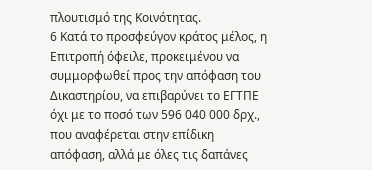πλουτισμό της Κοινότητας.
6 Κατά το προσφεύγον κράτος μέλος, η Επιτροπή όφειλε, προκειμένου να συμμορφωθεί προς την απόφαση του Δικαστηρίου, να επιβαρύνει το ΕΓΤΠΕ όχι με το ποσό των 596 040 000 δρχ., που αναφέρεται στην επίδικη απόφαση, αλλά με όλες τις δαπάνες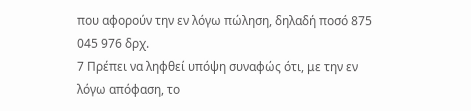που αφορούν την εν λόγω πώληση, δηλαδή ποσό 875 045 976 δρχ.
7 Πρέπει να ληφθεί υπόψη συναφώς ότι, με την εν λόγω απόφαση, το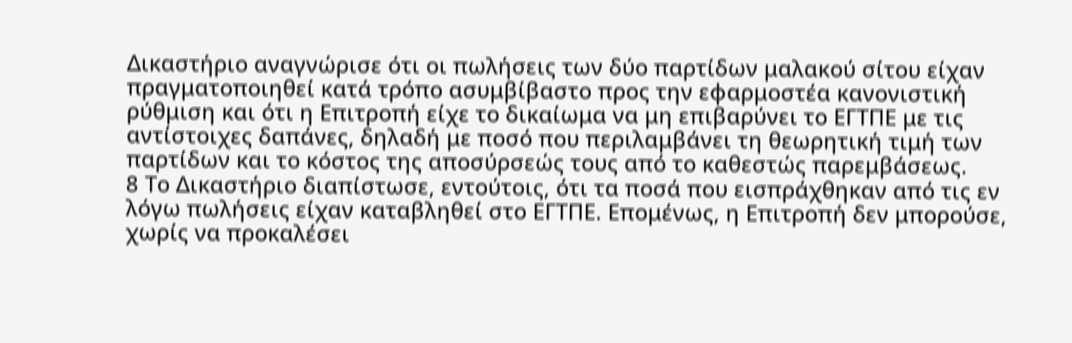Δικαστήριο αναγνώρισε ότι οι πωλήσεις των δύο παρτίδων μαλακού σίτου είχαν πραγματοποιηθεί κατά τρόπο ασυμβίβαστο προς την εφαρμοστέα κανονιστική ρύθμιση και ότι η Επιτροπή είχε το δικαίωμα να μη επιβαρύνει το ΕΓΤΠΕ με τις αντίστοιχες δαπάνες, δηλαδή με ποσό που περιλαμβάνει τη θεωρητική τιμή των παρτίδων και το κόστος της αποσύρσεώς τους από το καθεστώς παρεμβάσεως.
8 Το Δικαστήριο διαπίστωσε, εντούτοις, ότι τα ποσά που εισπράχθηκαν από τις εν λόγω πωλήσεις είχαν καταβληθεί στο ΕΓΤΠΕ. Επομένως, η Επιτροπή δεν μπορούσε, χωρίς να προκαλέσει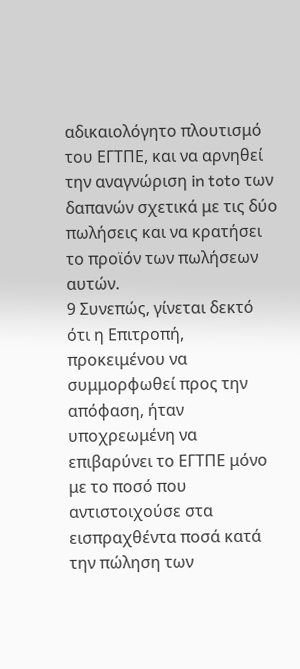αδικαιολόγητο πλουτισμό του ΕΓΤΠΕ, και να αρνηθεί την αναγνώριση in toto των δαπανών σχετικά με τις δύο πωλήσεις και να κρατήσει το προϊόν των πωλήσεων αυτών.
9 Συνεπώς, γίνεται δεκτό ότι η Επιτροπή, προκειμένου να συμμορφωθεί προς την απόφαση, ήταν υποχρεωμένη να επιβαρύνει το ΕΓΤΠΕ μόνο με το ποσό που αντιστοιχούσε στα εισπραχθέντα ποσά κατά την πώληση των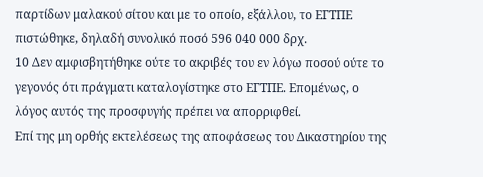παρτίδων μαλακού σίτου και με το οποίο, εξάλλου, το ΕΓΤΠΕ πιστώθηκε, δηλαδή συνολικό ποσό 596 040 000 δρχ.
10 Δεν αμφισβητήθηκε ούτε το ακριβές του εν λόγω ποσού ούτε το γεγονός ότι πράγματι καταλογίστηκε στο ΕΓΤΠΕ. Επομένως, ο λόγος αυτός της προσφυγής πρέπει να απορριφθεί.
Επί της μη ορθής εκτελέσεως της αποφάσεως του Δικαστηρίου της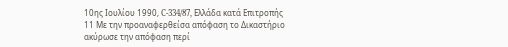10ης Ιουλίου 1990, C-334/87, Ελλάδα κατά Επιτροπής
11 Με την προαναφερθείσα απόφαση το Δικαστήριο ακύρωσε την απόφαση περί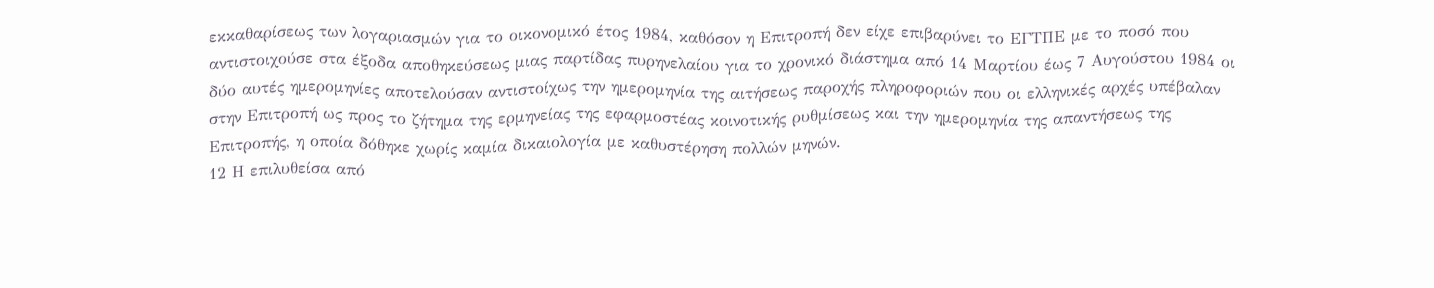εκκαθαρίσεως των λογαριασμών για το οικονομικό έτος 1984, καθόσον η Επιτροπή δεν είχε επιβαρύνει το ΕΓΤΠΕ με το ποσό που αντιστοιχούσε στα έξοδα αποθηκεύσεως μιας παρτίδας πυρηνελαίου για το χρονικό διάστημα από 14 Μαρτίου έως 7 Αυγούστου 1984 οι δύο αυτές ημερομηνίες αποτελούσαν αντιστοίχως την ημερομηνία της αιτήσεως παροχής πληροφοριών που οι ελληνικές αρχές υπέβαλαν στην Επιτροπή ως προς το ζήτημα της ερμηνείας της εφαρμοστέας κοινοτικής ρυθμίσεως και την ημερομηνία της απαντήσεως της Επιτροπής, η οποία δόθηκε χωρίς καμία δικαιολογία με καθυστέρηση πολλών μηνών.
12 Η επιλυθείσα από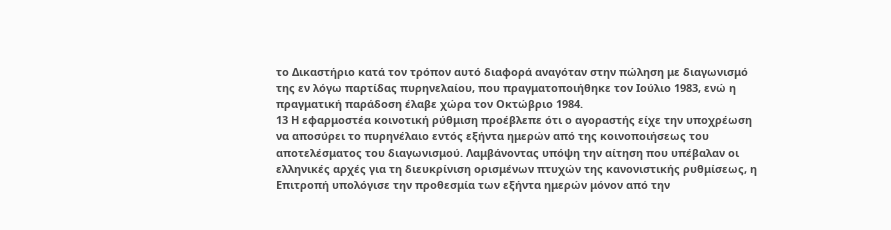το Δικαστήριο κατά τον τρόπον αυτό διαφορά αναγόταν στην πώληση με διαγωνισμό της εν λόγω παρτίδας πυρηνελαίου, που πραγματοποιήθηκε τον Ιούλιο 1983, ενώ η πραγματική παράδοση έλαβε χώρα τον Οκτώβριο 1984.
13 Η εφαρμοστέα κοινοτική ρύθμιση προέβλεπε ότι ο αγοραστής είχε την υποχρέωση να αποσύρει το πυρηνέλαιο εντός εξήντα ημερών από της κοινοποιήσεως του αποτελέσματος του διαγωνισμού. Λαμβάνοντας υπόψη την αίτηση που υπέβαλαν οι ελληνικές αρχές για τη διευκρίνιση ορισμένων πτυχών της κανονιστικής ρυθμίσεως, η Επιτροπή υπολόγισε την προθεσμία των εξήντα ημερών μόνον από την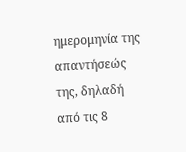ημερομηνία της απαντήσεώς της, δηλαδή από τις 8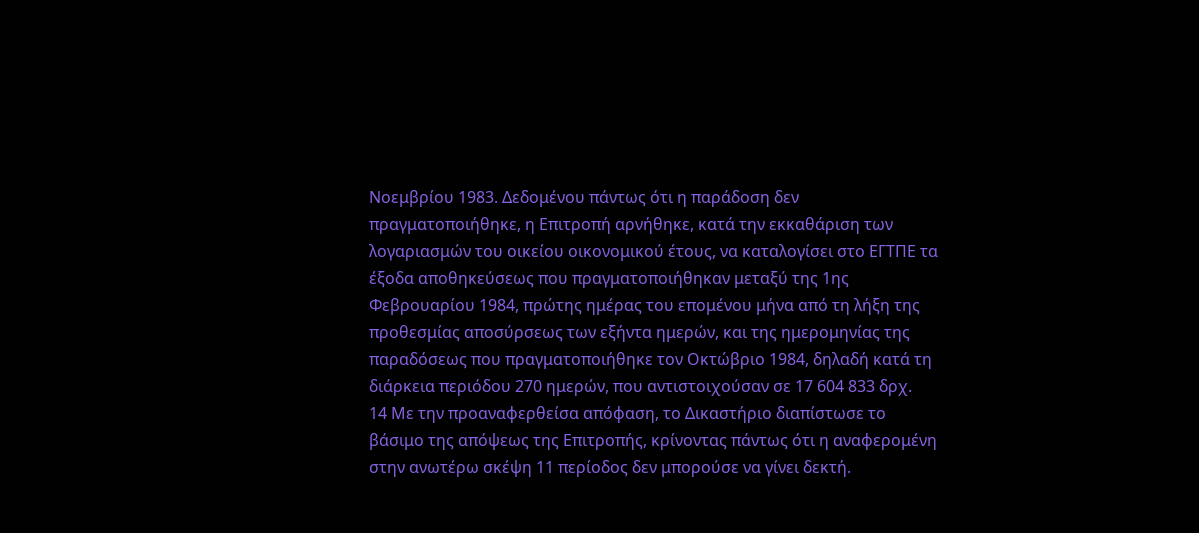Νοεμβρίου 1983. Δεδομένου πάντως ότι η παράδοση δεν πραγματοποιήθηκε, η Επιτροπή αρνήθηκε, κατά την εκκαθάριση των λογαριασμών του οικείου οικονομικού έτους, να καταλογίσει στο ΕΓΤΠΕ τα έξοδα αποθηκεύσεως που πραγματοποιήθηκαν μεταξύ της 1ης Φεβρουαρίου 1984, πρώτης ημέρας του επομένου μήνα από τη λήξη της προθεσμίας αποσύρσεως των εξήντα ημερών, και της ημερομηνίας της παραδόσεως που πραγματοποιήθηκε τον Οκτώβριο 1984, δηλαδή κατά τη διάρκεια περιόδου 270 ημερών, που αντιστοιχούσαν σε 17 604 833 δρχ.
14 Με την προαναφερθείσα απόφαση, το Δικαστήριο διαπίστωσε το βάσιμο της απόψεως της Επιτροπής, κρίνοντας πάντως ότι η αναφερομένη στην ανωτέρω σκέψη 11 περίοδος δεν μπορούσε να γίνει δεκτή.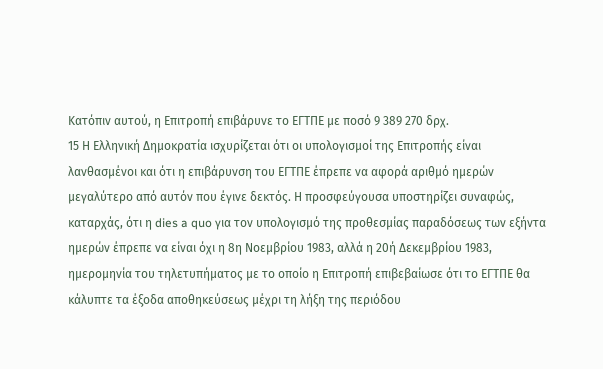Κατόπιν αυτού, η Επιτροπή επιβάρυνε το ΕΓΤΠΕ με ποσό 9 389 270 δρχ.
15 Η Ελληνική Δημοκρατία ισχυρίζεται ότι οι υπολογισμοί της Επιτροπής είναι λανθασμένοι και ότι η επιβάρυνση του ΕΓΤΠΕ έπρεπε να αφορά αριθμό ημερών μεγαλύτερο από αυτόν που έγινε δεκτός. Η προσφεύγουσα υποστηρίζει συναφώς, καταρχάς, ότι η dies a quo για τον υπολογισμό της προθεσμίας παραδόσεως των εξήντα ημερών έπρεπε να είναι όχι η 8η Νοεμβρίου 1983, αλλά η 20ή Δεκεμβρίου 1983, ημερομηνία του τηλετυπήματος με το οποίο η Επιτροπή επιβεβαίωσε ότι το ΕΓΤΠΕ θα κάλυπτε τα έξοδα αποθηκεύσεως μέχρι τη λήξη της περιόδου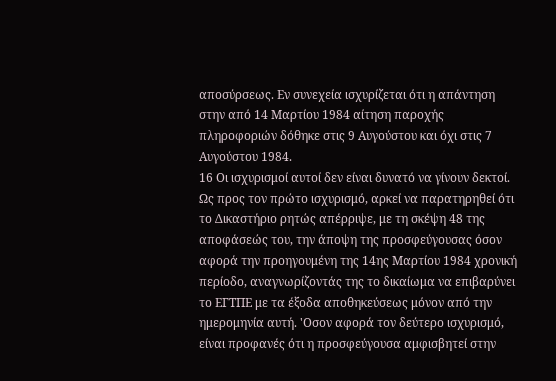αποσύρσεως. Εν συνεχεία ισχυρίζεται ότι η απάντηση στην από 14 Μαρτίου 1984 αίτηση παροχής πληροφοριών δόθηκε στις 9 Αυγούστου και όχι στις 7 Αυγούστου 1984.
16 Οι ισχυρισμοί αυτοί δεν είναι δυνατό να γίνουν δεκτοί. Ως προς τον πρώτο ισχυρισμό, αρκεί να παρατηρηθεί ότι το Δικαστήριο ρητώς απέρριψε, με τη σκέψη 48 της αποφάσεώς του, την άποψη της προσφεύγουσας όσον αφορά την προηγουμένη της 14ης Μαρτίου 1984 χρονική περίοδο, αναγνωρίζοντάς της το δικαίωμα να επιβαρύνει το ΕΓΤΠΕ με τα έξοδα αποθηκεύσεως μόνον από την ημερομηνία αυτή. 'Οσον αφορά τον δεύτερο ισχυρισμό, είναι προφανές ότι η προσφεύγουσα αμφισβητεί στην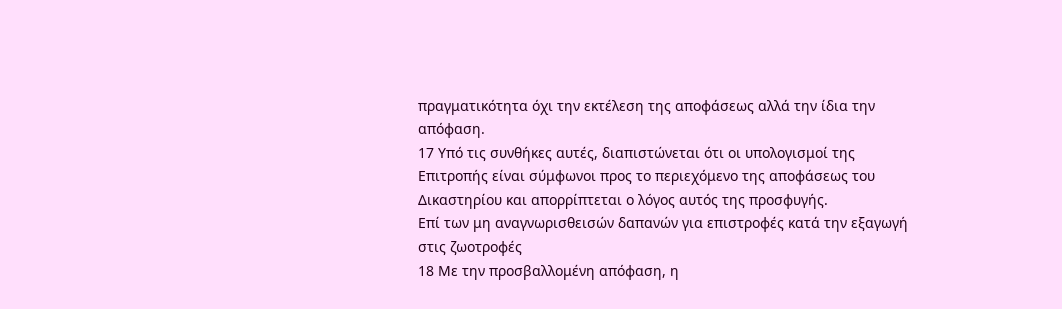πραγματικότητα όχι την εκτέλεση της αποφάσεως αλλά την ίδια την απόφαση.
17 Υπό τις συνθήκες αυτές, διαπιστώνεται ότι οι υπολογισμοί της Επιτροπής είναι σύμφωνοι προς το περιεχόμενο της αποφάσεως του Δικαστηρίου και απορρίπτεται ο λόγος αυτός της προσφυγής.
Επί των μη αναγνωρισθεισών δαπανών για επιστροφές κατά την εξαγωγή στις ζωοτροφές
18 Με την προσβαλλομένη απόφαση, η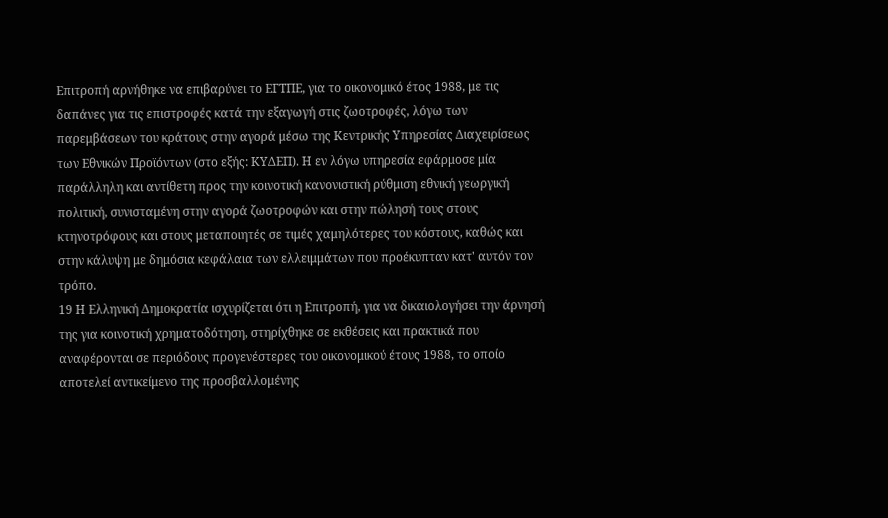Επιτροπή αρνήθηκε να επιβαρύνει το ΕΓΤΠΕ, για το οικονομικό έτος 1988, με τις δαπάνες για τις επιστροφές κατά την εξαγωγή στις ζωοτροφές, λόγω των παρεμβάσεων του κράτους στην αγορά μέσω της Κεντρικής Υπηρεσίας Διαχειρίσεως των Εθνικών Προϊόντων (στο εξής: ΚΥΔΕΠ). Η εν λόγω υπηρεσία εφάρμοσε μία παράλληλη και αντίθετη προς την κοινοτική κανονιστική ρύθμιση εθνική γεωργική πολιτική, συνισταμένη στην αγορά ζωοτροφών και στην πώλησή τους στους κτηνοτρόφους και στους μεταποιητές σε τιμές χαμηλότερες του κόστους, καθώς και στην κάλυψη με δημόσια κεφάλαια των ελλειμμάτων που προέκυπταν κατ' αυτόν τον τρόπο.
19 Η Ελληνική Δημοκρατία ισχυρίζεται ότι η Επιτροπή, για να δικαιολογήσει την άρνησή της για κοινοτική χρηματοδότηση, στηρίχθηκε σε εκθέσεις και πρακτικά που αναφέρονται σε περιόδους προγενέστερες του οικονομικού έτους 1988, το οποίο αποτελεί αντικείμενο της προσβαλλομένης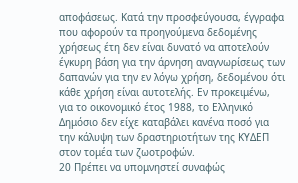αποφάσεως. Κατά την προσφεύγουσα, έγγραφα που αφορούν τα προηγούμενα δεδομένης χρήσεως έτη δεν είναι δυνατό να αποτελούν έγκυρη βάση για την άρνηση αναγνωρίσεως των δαπανών για την εν λόγω χρήση, δεδομένου ότι κάθε χρήση είναι αυτοτελής. Εν προκειμένω, για το οικονομικό έτος 1988, το Ελληνικό Δημόσιο δεν είχε καταβάλει κανένα ποσό για την κάλυψη των δραστηριοτήτων της ΚΥΔΕΠ στον τομέα των ζωοτροφών.
20 Πρέπει να υπομνηστεί συναφώς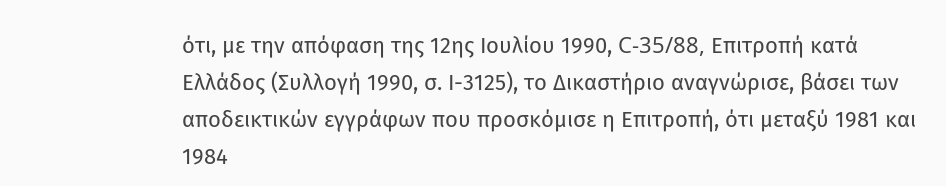ότι, με την απόφαση της 12ης Ιουλίου 1990, C-35/88, Επιτροπή κατά Ελλάδος (Συλλογή 1990, σ. Ι-3125), το Δικαστήριο αναγνώρισε, βάσει των αποδεικτικών εγγράφων που προσκόμισε η Επιτροπή, ότι μεταξύ 1981 και 1984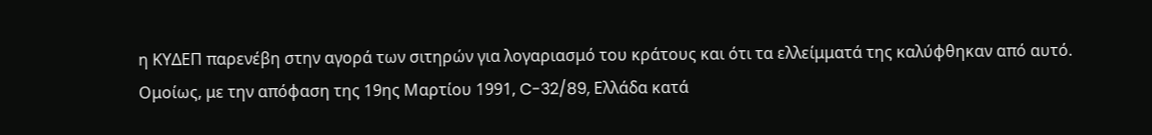η ΚΥΔΕΠ παρενέβη στην αγορά των σιτηρών για λογαριασμό του κράτους και ότι τα ελλείμματά της καλύφθηκαν από αυτό. Ομοίως, με την απόφαση της 19ης Μαρτίου 1991, C-32/89, Ελλάδα κατά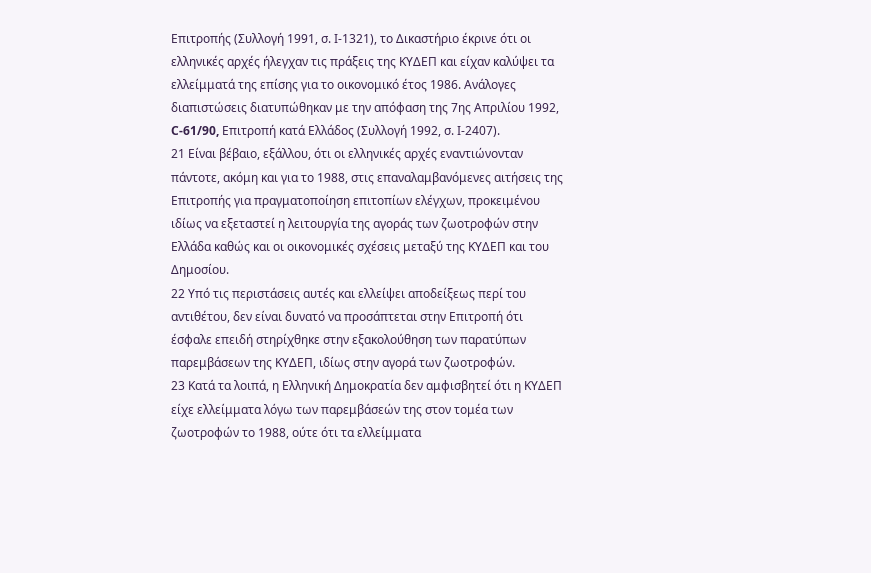Επιτροπής (Συλλογή 1991, σ. Ι-1321), το Δικαστήριο έκρινε ότι οι ελληνικές αρχές ήλεγχαν τις πράξεις της ΚΥΔΕΠ και είχαν καλύψει τα ελλείμματά της επίσης για το οικονομικό έτος 1986. Ανάλογες διαπιστώσεις διατυπώθηκαν με την απόφαση της 7ης Απριλίου 1992, C-61/90, Επιτροπή κατά Ελλάδος (Συλλογή 1992, σ. Ι-2407).
21 Είναι βέβαιο, εξάλλου, ότι οι ελληνικές αρχές εναντιώνονταν πάντοτε, ακόμη και για το 1988, στις επαναλαμβανόμενες αιτήσεις της Επιτροπής για πραγματοποίηση επιτοπίων ελέγχων, προκειμένου ιδίως να εξεταστεί η λειτουργία της αγοράς των ζωοτροφών στην Ελλάδα καθώς και οι οικονομικές σχέσεις μεταξύ της ΚΥΔΕΠ και του Δημοσίου.
22 Υπό τις περιστάσεις αυτές και ελλείψει αποδείξεως περί του αντιθέτου, δεν είναι δυνατό να προσάπτεται στην Επιτροπή ότι έσφαλε επειδή στηρίχθηκε στην εξακολούθηση των παρατύπων παρεμβάσεων της ΚΥΔΕΠ, ιδίως στην αγορά των ζωοτροφών.
23 Κατά τα λοιπά, η Ελληνική Δημοκρατία δεν αμφισβητεί ότι η ΚΥΔΕΠ είχε ελλείμματα λόγω των παρεμβάσεών της στον τομέα των ζωοτροφών το 1988, ούτε ότι τα ελλείμματα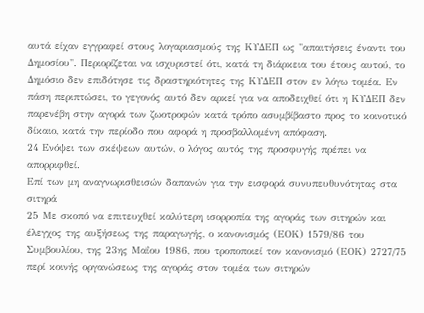αυτά είχαν εγγραφεί στους λογαριασμούς της ΚΥΔΕΠ ως "απαιτήσεις έναντι του Δημοσίου". Περιορίζεται να ισχυριστεί ότι, κατά τη διάρκεια του έτους αυτού, το Δημόσιο δεν επιδότησε τις δραστηριότητες της ΚΥΔΕΠ στον εν λόγω τομέα. Εν πάση περιπτώσει, το γεγονός αυτό δεν αρκεί για να αποδειχθεί ότι η ΚΥΔΕΠ δεν παρενέβη στην αγορά των ζωοτροφών κατά τρόπο ασυμβίβαστο προς το κοινοτικό δίκαιο, κατά την περίοδο που αφορά η προσβαλλομένη απόφαση.
24 Ενόψει των σκέψεων αυτών, ο λόγος αυτός της προσφυγής πρέπει να απορριφθεί.
Επί των μη αναγνωρισθεισών δαπανών για την εισφορά συνυπευθυνότητας στα σιτηρά
25 Με σκοπό να επιτευχθεί καλύτερη ισορροπία της αγοράς των σιτηρών και έλεγχος της αυξήσεως της παραγωγής, ο κανονισμός (ΕΟΚ) 1579/86 του Συμβουλίου, της 23ης Μαΐου 1986, που τροποποιεί τον κανονισμό (ΕΟΚ) 2727/75 περί κοινής οργανώσεως της αγοράς στον τομέα των σιτηρών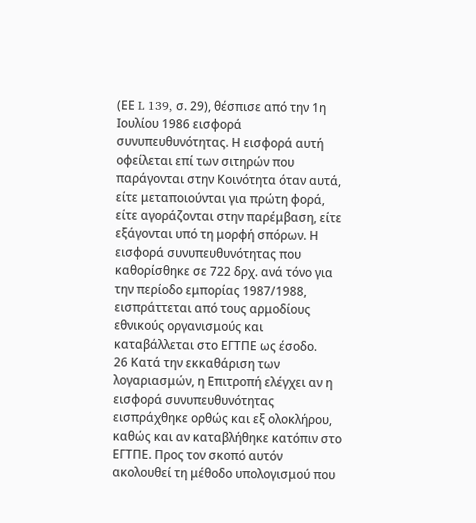(ΕΕ L 139, σ. 29), θέσπισε από την 1η Ιουλίου 1986 εισφορά συνυπευθυνότητας. Η εισφορά αυτή οφείλεται επί των σιτηρών που παράγονται στην Κοινότητα όταν αυτά, είτε μεταποιούνται για πρώτη φορά, είτε αγοράζονται στην παρέμβαση, είτε εξάγονται υπό τη μορφή σπόρων. Η εισφορά συνυπευθυνότητας που καθορίσθηκε σε 722 δρχ. ανά τόνο για την περίοδο εμπορίας 1987/1988, εισπράττεται από τους αρμοδίους εθνικούς οργανισμούς και καταβάλλεται στο ΕΓΤΠΕ ως έσοδο.
26 Κατά την εκκαθάριση των λογαριασμών, η Επιτροπή ελέγχει αν η εισφορά συνυπευθυνότητας εισπράχθηκε ορθώς και εξ ολοκλήρου, καθώς και αν καταβλήθηκε κατόπιν στο ΕΓΤΠΕ. Προς τον σκοπό αυτόν ακολουθεί τη μέθοδο υπολογισμού που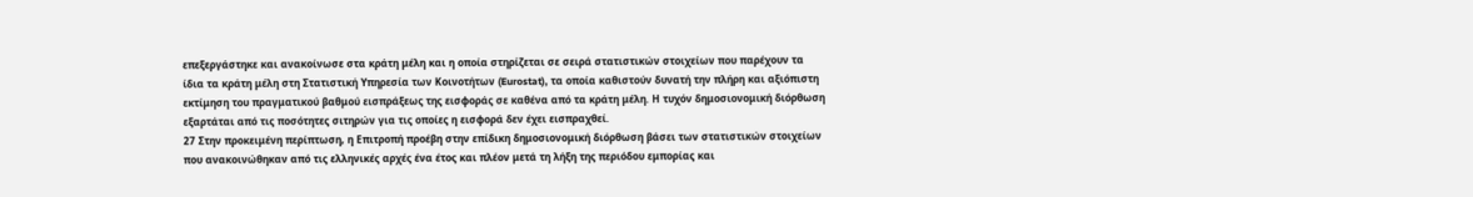επεξεργάστηκε και ανακοίνωσε στα κράτη μέλη και η οποία στηρίζεται σε σειρά στατιστικών στοιχείων που παρέχουν τα ίδια τα κράτη μέλη στη Στατιστική Υπηρεσία των Κοινοτήτων (Eurostat), τα οποία καθιστούν δυνατή την πλήρη και αξιόπιστη εκτίμηση του πραγματικού βαθμού εισπράξεως της εισφοράς σε καθένα από τα κράτη μέλη. Η τυχόν δημοσιονομική διόρθωση εξαρτάται από τις ποσότητες σιτηρών για τις οποίες η εισφορά δεν έχει εισπραχθεί.
27 Στην προκειμένη περίπτωση, η Επιτροπή προέβη στην επίδικη δημοσιονομική διόρθωση βάσει των στατιστικών στοιχείων που ανακοινώθηκαν από τις ελληνικές αρχές ένα έτος και πλέον μετά τη λήξη της περιόδου εμπορίας και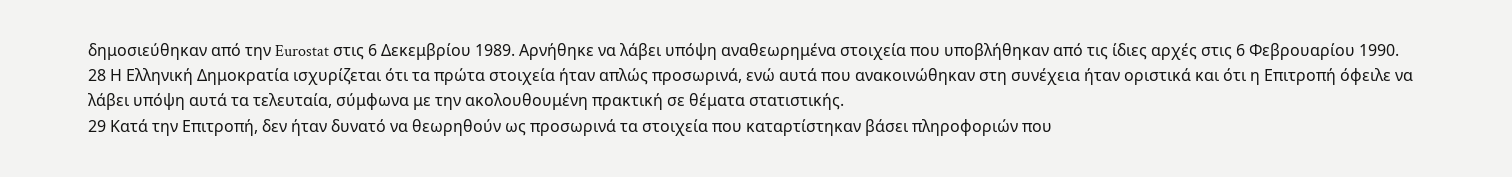δημοσιεύθηκαν από την Eurostat στις 6 Δεκεμβρίου 1989. Αρνήθηκε να λάβει υπόψη αναθεωρημένα στοιχεία που υποβλήθηκαν από τις ίδιες αρχές στις 6 Φεβρουαρίου 1990.
28 Η Ελληνική Δημοκρατία ισχυρίζεται ότι τα πρώτα στοιχεία ήταν απλώς προσωρινά, ενώ αυτά που ανακοινώθηκαν στη συνέχεια ήταν οριστικά και ότι η Επιτροπή όφειλε να λάβει υπόψη αυτά τα τελευταία, σύμφωνα με την ακολουθουμένη πρακτική σε θέματα στατιστικής.
29 Κατά την Επιτροπή, δεν ήταν δυνατό να θεωρηθούν ως προσωρινά τα στοιχεία που καταρτίστηκαν βάσει πληροφοριών που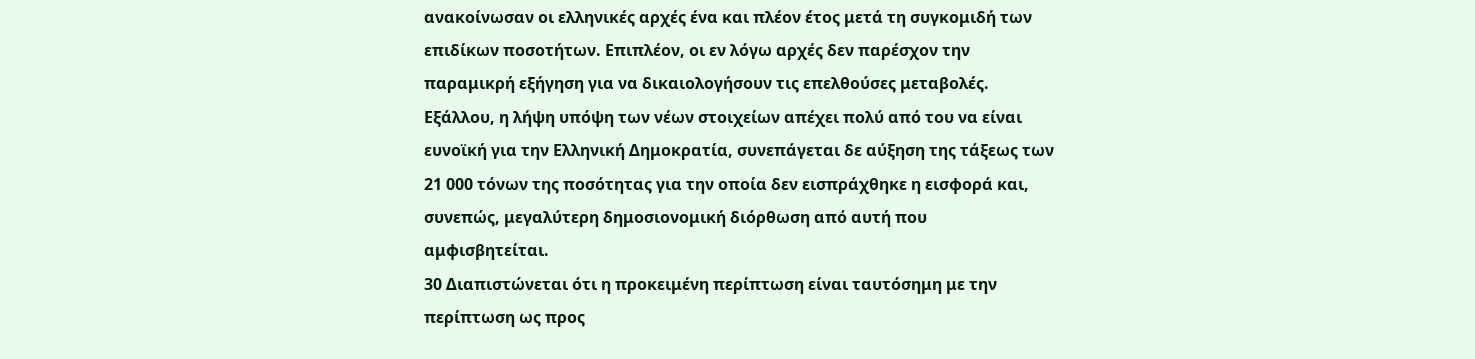ανακοίνωσαν οι ελληνικές αρχές ένα και πλέον έτος μετά τη συγκομιδή των επιδίκων ποσοτήτων. Επιπλέον, οι εν λόγω αρχές δεν παρέσχον την παραμικρή εξήγηση για να δικαιολογήσουν τις επελθούσες μεταβολές. Εξάλλου, η λήψη υπόψη των νέων στοιχείων απέχει πολύ από του να είναι ευνοϊκή για την Ελληνική Δημοκρατία, συνεπάγεται δε αύξηση της τάξεως των 21 000 τόνων της ποσότητας για την οποία δεν εισπράχθηκε η εισφορά και, συνεπώς, μεγαλύτερη δημοσιονομική διόρθωση από αυτή που αμφισβητείται.
30 Διαπιστώνεται ότι η προκειμένη περίπτωση είναι ταυτόσημη με την περίπτωση ως προς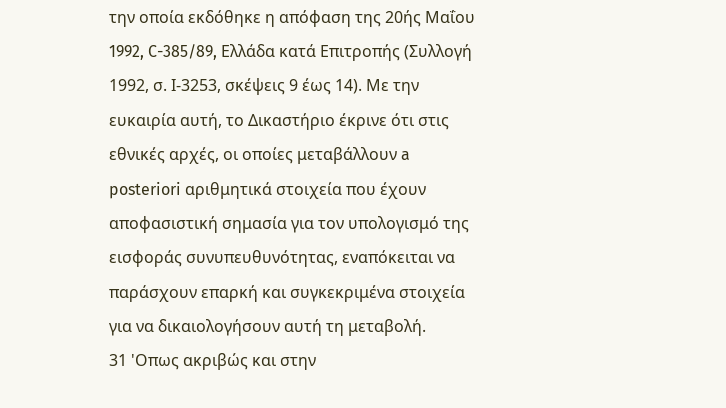την οποία εκδόθηκε η απόφαση της 20ής Μαΐου 1992, C-385/89, Ελλάδα κατά Επιτροπής (Συλλογή 1992, σ. Ι-3253, σκέψεις 9 έως 14). Με την ευκαιρία αυτή, το Δικαστήριο έκρινε ότι στις εθνικές αρχές, οι οποίες μεταβάλλουν a posteriori αριθμητικά στοιχεία που έχουν αποφασιστική σημασία για τον υπολογισμό της εισφοράς συνυπευθυνότητας, εναπόκειται να παράσχουν επαρκή και συγκεκριμένα στοιχεία για να δικαιολογήσουν αυτή τη μεταβολή.
31 'Οπως ακριβώς και στην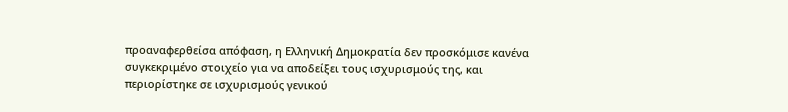προαναφερθείσα απόφαση, η Ελληνική Δημοκρατία δεν προσκόμισε κανένα συγκεκριμένο στοιχείο για να αποδείξει τους ισχυρισμούς της, και περιορίστηκε σε ισχυρισμούς γενικού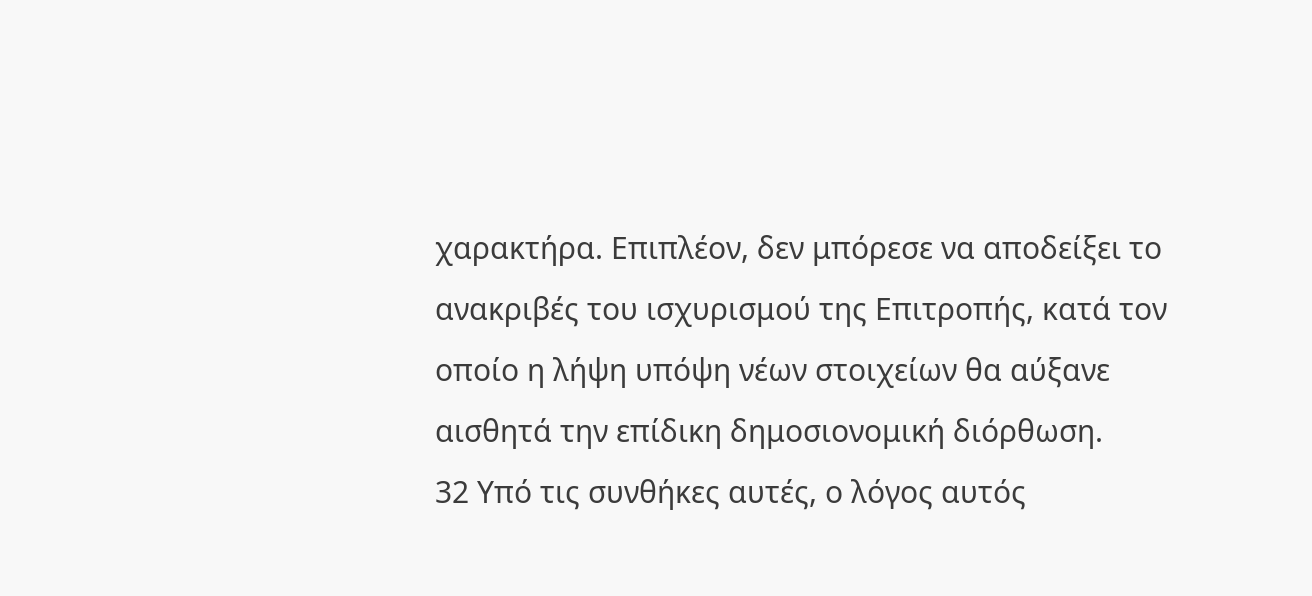χαρακτήρα. Επιπλέον, δεν μπόρεσε να αποδείξει το ανακριβές του ισχυρισμού της Επιτροπής, κατά τον οποίο η λήψη υπόψη νέων στοιχείων θα αύξανε αισθητά την επίδικη δημοσιονομική διόρθωση.
32 Υπό τις συνθήκες αυτές, ο λόγος αυτός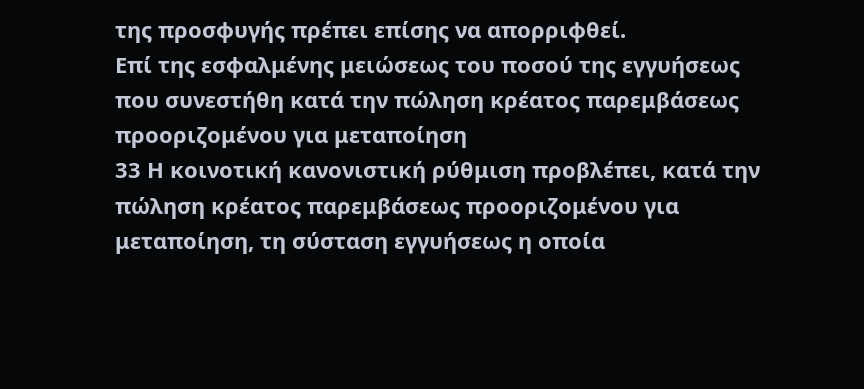της προσφυγής πρέπει επίσης να απορριφθεί.
Επί της εσφαλμένης μειώσεως του ποσού της εγγυήσεως που συνεστήθη κατά την πώληση κρέατος παρεμβάσεως προοριζομένου για μεταποίηση
33 Η κοινοτική κανονιστική ρύθμιση προβλέπει, κατά την πώληση κρέατος παρεμβάσεως προοριζομένου για μεταποίηση, τη σύσταση εγγυήσεως η οποία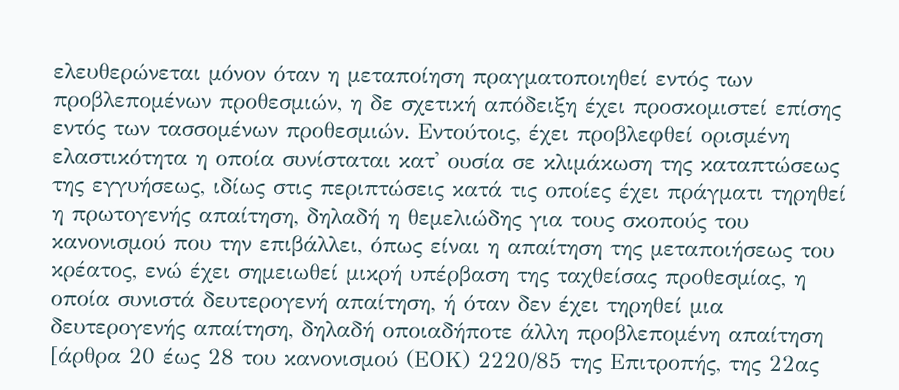ελευθερώνεται μόνον όταν η μεταποίηση πραγματοποιηθεί εντός των προβλεπομένων προθεσμιών, η δε σχετική απόδειξη έχει προσκομιστεί επίσης εντός των τασσομένων προθεσμιών. Εντούτοις, έχει προβλεφθεί ορισμένη ελαστικότητα η οποία συνίσταται κατ' ουσία σε κλιμάκωση της καταπτώσεως της εγγυήσεως, ιδίως στις περιπτώσεις κατά τις οποίες έχει πράγματι τηρηθεί η πρωτογενής απαίτηση, δηλαδή η θεμελιώδης για τους σκοπούς του κανονισμού που την επιβάλλει, όπως είναι η απαίτηση της μεταποιήσεως του κρέατος, ενώ έχει σημειωθεί μικρή υπέρβαση της ταχθείσας προθεσμίας, η οποία συνιστά δευτερογενή απαίτηση, ή όταν δεν έχει τηρηθεί μια δευτερογενής απαίτηση, δηλαδή οποιαδήποτε άλλη προβλεπομένη απαίτηση [άρθρα 20 έως 28 του κανονισμού (ΕΟΚ) 2220/85 της Επιτροπής, της 22ας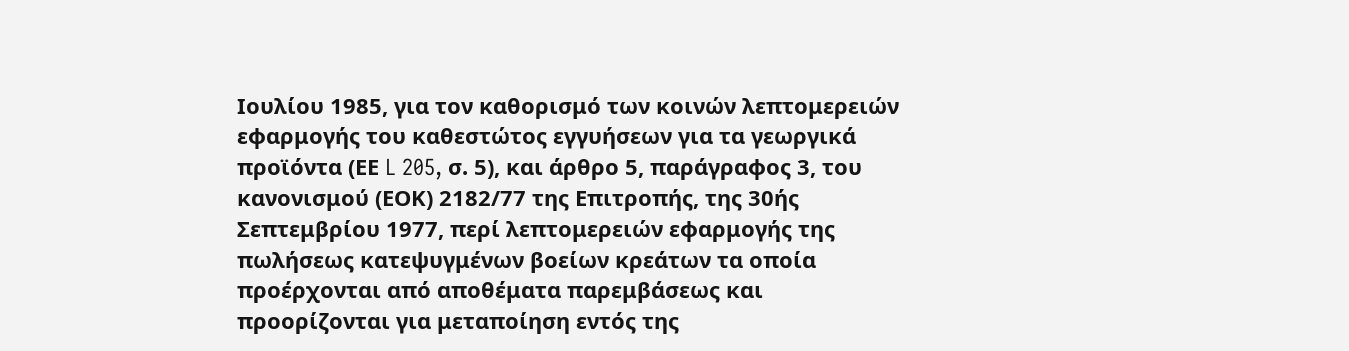Ιουλίου 1985, για τον καθορισμό των κοινών λεπτομερειών εφαρμογής του καθεστώτος εγγυήσεων για τα γεωργικά προϊόντα (ΕΕ L 205, σ. 5), και άρθρο 5, παράγραφος 3, του κανονισμού (ΕΟΚ) 2182/77 της Επιτροπής, της 30ής Σεπτεμβρίου 1977, περί λεπτομερειών εφαρμογής της πωλήσεως κατεψυγμένων βοείων κρεάτων τα οποία προέρχονται από αποθέματα παρεμβάσεως και προορίζονται για μεταποίηση εντός της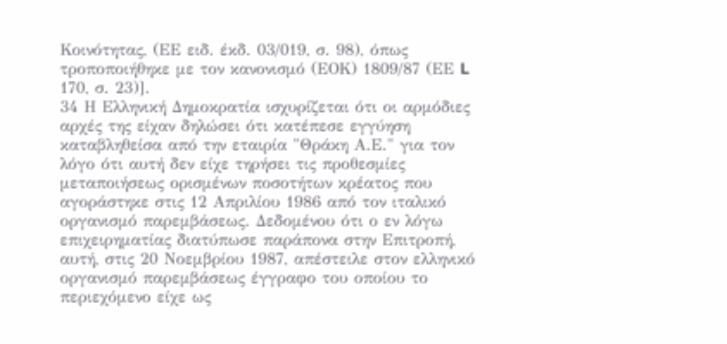Κοινότητας, (ΕΕ ειδ. έκδ. 03/019, σ. 98), όπως τροποποιήθηκε με τον κανονισμό (ΕΟΚ) 1809/87 (ΕΕ L 170, σ. 23)].
34 Η Ελληνική Δημοκρατία ισχυρίζεται ότι οι αρμόδιες αρχές της είχαν δηλώσει ότι κατέπεσε εγγύηση καταβληθείσα από την εταιρία "Θράκη Α.Ε." για τον λόγο ότι αυτή δεν είχε τηρήσει τις προθεσμίες μεταποιήσεως ορισμένων ποσοτήτων κρέατος που αγοράστηκε στις 12 Απριλίου 1986 από τον ιταλικό οργανισμό παρεμβάσεως. Δεδομένου ότι ο εν λόγω επιχειρηματίας διατύπωσε παράπονα στην Επιτροπή, αυτή, στις 20 Νοεμβρίου 1987, απέστειλε στον ελληνικό οργανισμό παρεμβάσεως έγγραφο του οποίου το περιεχόμενο είχε ως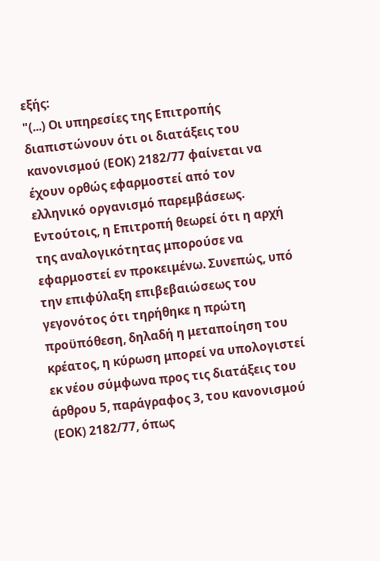εξής:
"(...) Οι υπηρεσίες της Επιτροπής διαπιστώνουν ότι οι διατάξεις του κανονισμού (ΕΟΚ) 2182/77 φαίνεται να έχουν ορθώς εφαρμοστεί από τον ελληνικό οργανισμό παρεμβάσεως. Εντούτοις, η Επιτροπή θεωρεί ότι η αρχή της αναλογικότητας μπορούσε να εφαρμοστεί εν προκειμένω. Συνεπώς, υπό την επιφύλαξη επιβεβαιώσεως του γεγονότος ότι τηρήθηκε η πρώτη προϋπόθεση, δηλαδή η μεταποίηση του κρέατος, η κύρωση μπορεί να υπολογιστεί εκ νέου σύμφωνα προς τις διατάξεις του άρθρου 5, παράγραφος 3, του κανονισμού (ΕΟΚ) 2182/77, όπως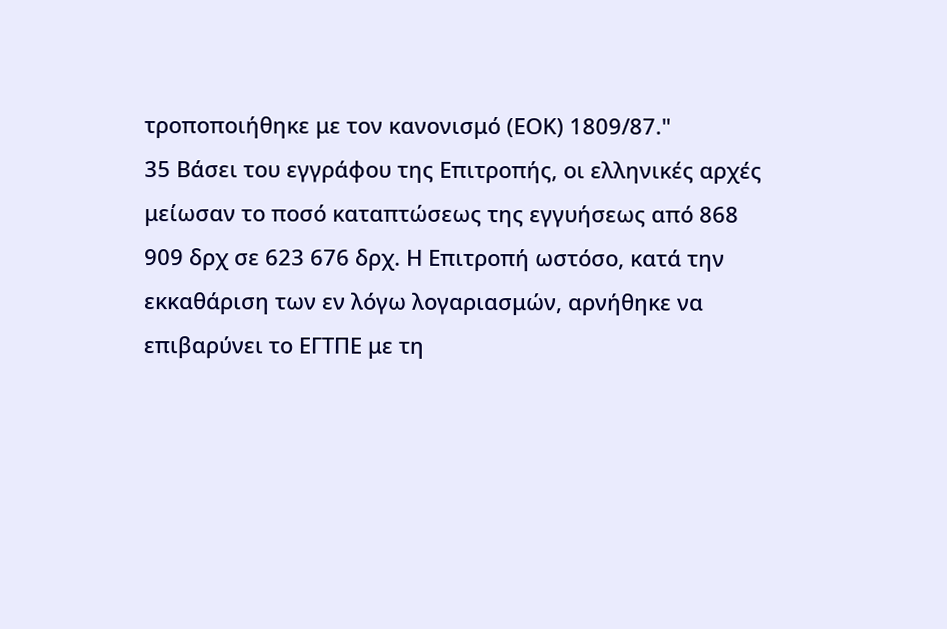τροποποιήθηκε με τον κανονισμό (ΕΟΚ) 1809/87."
35 Βάσει του εγγράφου της Επιτροπής, οι ελληνικές αρχές μείωσαν το ποσό καταπτώσεως της εγγυήσεως από 868 909 δρχ σε 623 676 δρχ. Η Επιτροπή ωστόσο, κατά την εκκαθάριση των εν λόγω λογαριασμών, αρνήθηκε να επιβαρύνει το ΕΓΤΠΕ με τη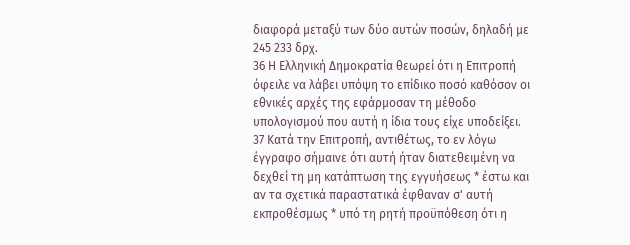διαφορά μεταξύ των δύο αυτών ποσών, δηλαδή με 245 233 δρχ.
36 Η Ελληνική Δημοκρατία θεωρεί ότι η Επιτροπή όφειλε να λάβει υπόψη το επίδικο ποσό καθόσον οι εθνικές αρχές της εφάρμοσαν τη μέθοδο υπολογισμού που αυτή η ίδια τους είχε υποδείξει.
37 Κατά την Επιτροπή, αντιθέτως, το εν λόγω έγγραφο σήμαινε ότι αυτή ήταν διατεθειμένη να δεχθεί τη μη κατάπτωση της εγγυήσεως * έστω και αν τα σχετικά παραστατικά έφθαναν σ' αυτή εκπροθέσμως * υπό τη ρητή προϋπόθεση ότι η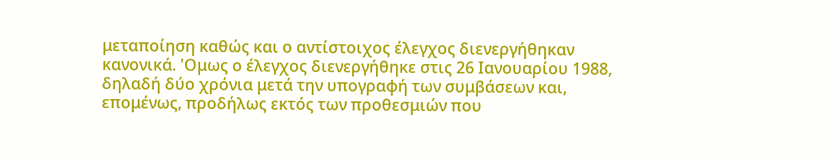μεταποίηση καθώς και ο αντίστοιχος έλεγχος διενεργήθηκαν κανονικά. 'Ομως ο έλεγχος διενεργήθηκε στις 26 Ιανουαρίου 1988, δηλαδή δύο χρόνια μετά την υπογραφή των συμβάσεων και, επομένως, προδήλως εκτός των προθεσμιών που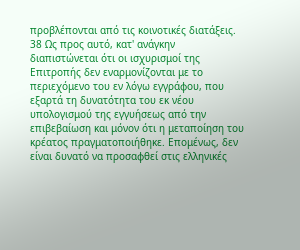προβλέπονται από τις κοινοτικές διατάξεις.
38 Ως προς αυτό, κατ' ανάγκην διαπιστώνεται ότι οι ισχυρισμοί της Επιτροπής δεν εναρμονίζονται με το περιεχόμενο του εν λόγω εγγράφου, που εξαρτά τη δυνατότητα του εκ νέου υπολογισμού της εγγυήσεως από την επιβεβαίωση και μόνον ότι η μεταποίηση του κρέατος πραγματοποιήθηκε. Επομένως, δεν είναι δυνατό να προσαφθεί στις ελληνικές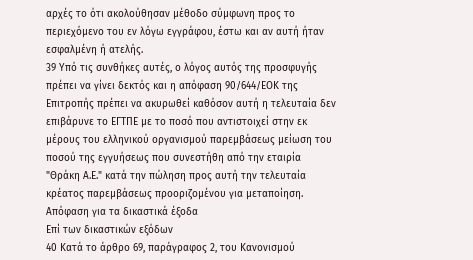αρχές το ότι ακολούθησαν μέθοδο σύμφωνη προς το περιεχόμενο του εν λόγω εγγράφου, έστω και αν αυτή ήταν εσφαλμένη ή ατελής.
39 Υπό τις συνθήκες αυτές, ο λόγος αυτός της προσφυγής πρέπει να γίνει δεκτός και η απόφαση 90/644/ΕΟΚ της Επιτροπής πρέπει να ακυρωθεί καθόσον αυτή η τελευταία δεν επιβάρυνε το ΕΓΤΠΕ με το ποσό που αντιστοιχεί στην εκ μέρους του ελληνικού οργανισμού παρεμβάσεως μείωση του ποσού της εγγυήσεως που συνεστήθη από την εταιρία "Θράκη Α.Ε." κατά την πώληση προς αυτή την τελευταία κρέατος παρεμβάσεως προοριζομένου για μεταποίηση.
Απόφαση για τα δικαστικά έξοδα
Επί των δικαστικών εξόδων
40 Κατά το άρθρο 69, παράγραφος 2, του Κανονισμού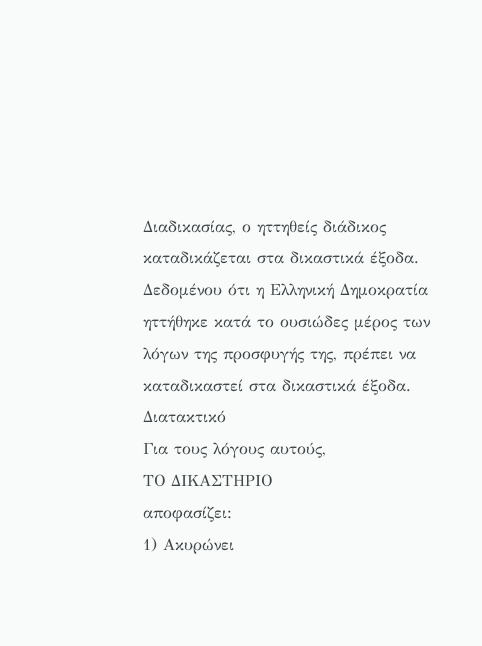Διαδικασίας, ο ηττηθείς διάδικος καταδικάζεται στα δικαστικά έξοδα. Δεδομένου ότι η Ελληνική Δημοκρατία ηττήθηκε κατά το ουσιώδες μέρος των λόγων της προσφυγής της, πρέπει να καταδικαστεί στα δικαστικά έξοδα.
Διατακτικό
Για τους λόγους αυτούς,
ΤΟ ΔΙΚΑΣΤΗΡΙΟ
αποφασίζει:
1) Ακυρώνει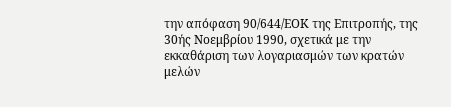την απόφαση 90/644/ΕΟΚ της Επιτροπής, της 30ής Νοεμβρίου 1990, σχετικά με την εκκαθάριση των λογαριασμών των κρατών μελών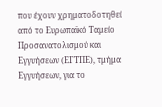που έχουν χρηματοδοτηθεί από το Ευρωπαϊκό Ταμείο Προσανατολισμού και Εγγυήσεων (ΕΓΤΠΕ), τμήμα Εγγυήσεων, για το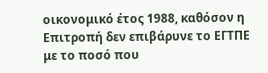οικονομικό έτος 1988, καθόσον η Επιτροπή δεν επιβάρυνε το ΕΓΤΠΕ με το ποσό που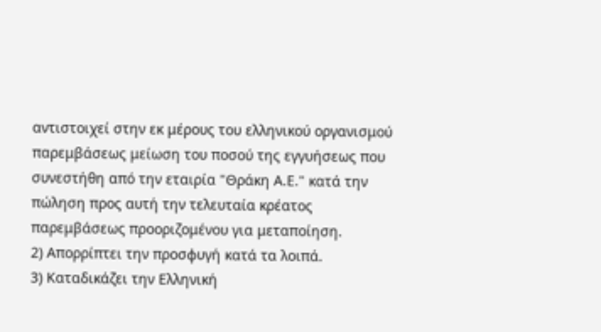αντιστοιχεί στην εκ μέρους του ελληνικού οργανισμού παρεμβάσεως μείωση του ποσού της εγγυήσεως που συνεστήθη από την εταιρία "Θράκη Α.Ε." κατά την πώληση προς αυτή την τελευταία κρέατος παρεμβάσεως προοριζομένου για μεταποίηση.
2) Απορρίπτει την προσφυγή κατά τα λοιπά.
3) Καταδικάζει την Ελληνική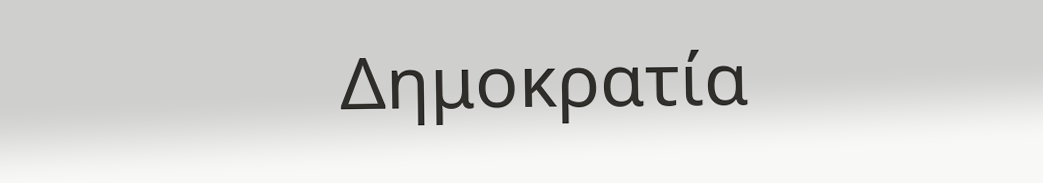Δημοκρατία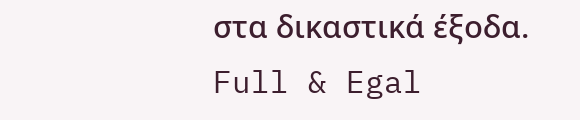στα δικαστικά έξοδα.
Full & Egal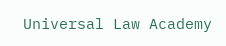Universal Law Academy